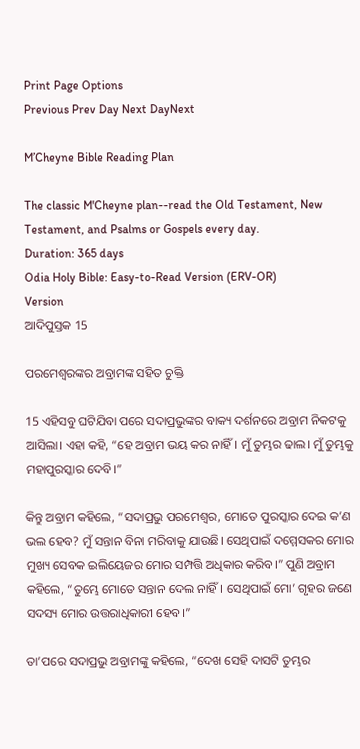Print Page Options
Previous Prev Day Next DayNext

M’Cheyne Bible Reading Plan

The classic M'Cheyne plan--read the Old Testament, New Testament, and Psalms or Gospels every day.
Duration: 365 days
Odia Holy Bible: Easy-to-Read Version (ERV-OR)
Version
ଆଦିପୁସ୍ତକ 15

ପରମେଶ୍ୱରଙ୍କର ଅବ୍ରାମଙ୍କ ସହିତ ଚୁକ୍ତି

15 ଏହିସବୁ ଘଟିଯିବା ପରେ ସଦାପ୍ରଭୁଙ୍କର ବାକ୍ୟ ଦର୍ଶନରେ ଅବ୍ରାମ ନିକଟକୁ ଆସିଲା। ଏହା କହି, “ହେ ଅବ୍ରାମ ଭୟ କର ନାହିଁ। ମୁଁ ତୁମ୍ଭର ଢାଲ। ମୁଁ ତୁମ୍ଭକୁ ମହାପୁରସ୍କାର ଦେବି।”

କିନ୍ତୁ ଅବ୍ରାମ କହିଲେ, “ସଦାପ୍ରଭୁ ପରମେଶ୍ୱର, ମୋତେ ପୁରସ୍କାର ଦେଇ କ’ଣ ଭଲ ହେବ? ମୁଁ ସନ୍ତାନ ବିନା ମରିବାକୁ ଯାଉଛି। ସେଥିପାଇଁ ଦମ୍ମେସକର ମୋର ମୁଖ୍ୟ ସେବକ ଇଲିୟେଜର ମୋର ସମ୍ପତ୍ତି ଅଧିକାର କରିବ।” ପୁଣି ଅବ୍ରାମ କହିଲେ, “ତୁମ୍ଭେ ମୋତେ ସନ୍ତାନ ଦେଲ ନାହିଁ। ସେଥିପାଇଁ ମୋ’ ଗୃହର ଜଣେ ସଦସ୍ୟ ମୋର ଉତ୍ତରାଧିକାରୀ ହେବ।”

ତା’ପରେ ସଦାପ୍ରଭୁ ଅବ୍ରାମଙ୍କୁ କହିଲେ, “ଦେଖ ସେହି ଦାସଟି ତୁମ୍ଭର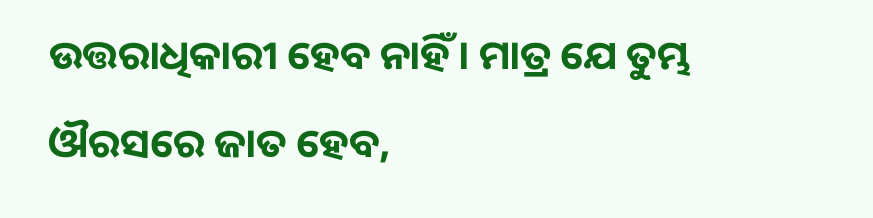ଉତ୍ତରାଧିକାରୀ ହେବ ନାହିଁ। ମାତ୍ର ଯେ ତୁମ୍ଭ ଔରସରେ ଜାତ ହେବ,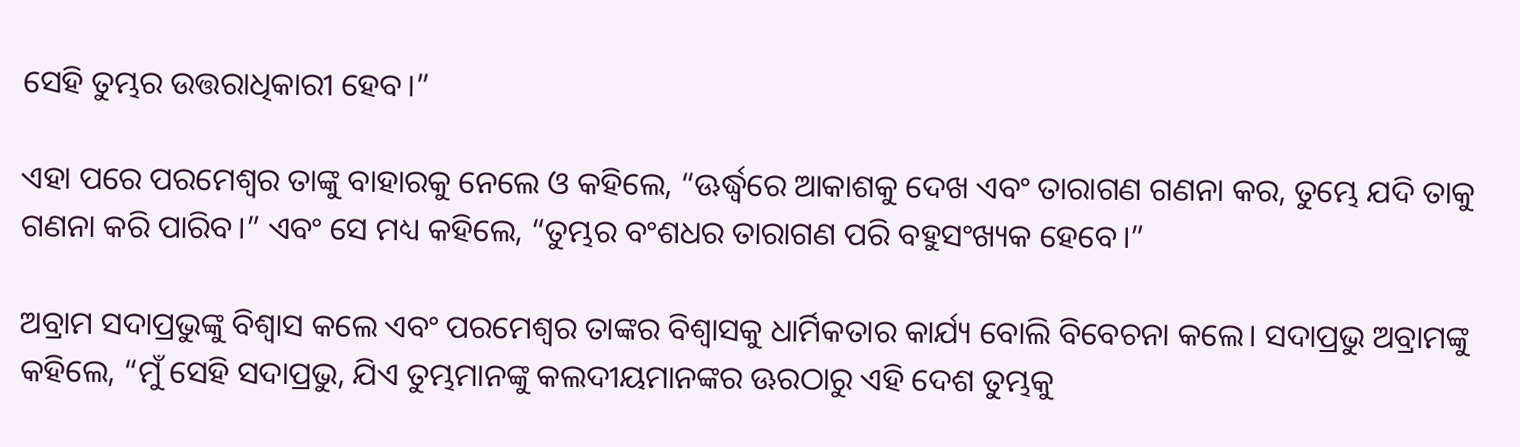ସେହି ତୁମ୍ଭର ଉତ୍ତରାଧିକାରୀ ହେବ।”

ଏହା ପରେ ପରମେଶ୍ୱର ତାଙ୍କୁ ବାହାରକୁ ନେଲେ ଓ କହିଲେ, “ଊର୍ଦ୍ଧ୍ୱରେ ଆକାଶକୁ ଦେଖ ଏବଂ ତାରାଗଣ ଗଣନା କର, ତୁମ୍ଭେ ଯଦି ତାକୁ ଗଣନା କରି ପାରିବ।” ଏବଂ ସେ ମଧ୍ୟ କହିଲେ, “ତୁମ୍ଭର ବଂଶଧର ତାରାଗଣ ପରି ବହୁସଂଖ୍ୟକ ହେବେ।”

ଅବ୍ରାମ ସଦାପ୍ରଭୁଙ୍କୁ ବିଶ୍ୱାସ କଲେ ଏବଂ ପରମେଶ୍ୱର ତାଙ୍କର ବିଶ୍ୱାସକୁ ଧାର୍ମିକତାର କାର୍ଯ୍ୟ ବୋଲି ବିବେଚନା କଲେ। ସଦାପ୍ରଭୁ ଅବ୍ରାମଙ୍କୁ କହିଲେ, “ମୁଁ ସେହି ସଦାପ୍ରଭୁ, ଯିଏ ତୁମ୍ଭମାନଙ୍କୁ କଲଦୀୟମାନଙ୍କର ଊରଠାରୁ ଏହି ଦେଶ ତୁମ୍ଭକୁ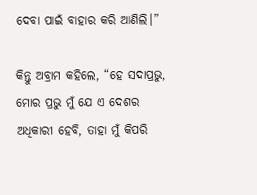ଦେବା ପାଇଁ ବାହାର କରି ଆଣିଲି।”

କିନ୍ତୁ ଅବ୍ରାମ କହିଲେ, “ହେ ସଦାପ୍ରଭୁ, ମୋର ପ୍ରଭୁ ମୁଁ ଯେ ଏ ଦେଶର ଅଧିକାରୀ ହେବି, ତାହା ମୁଁ କିପରି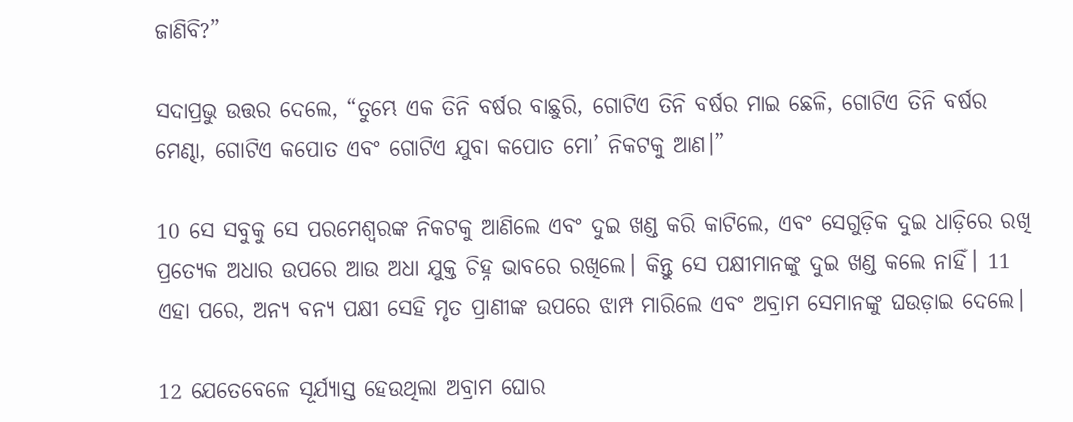ଜାଣିବି?”

ସଦାପ୍ରଭୁ ଉତ୍ତର ଦେଲେ, “ତୁମ୍ଭେ ଏକ ତିନି ବର୍ଷର ବାଛୁରି, ଗୋଟିଏ ତିନି ବର୍ଷର ମାଇ ଛେଳି, ଗୋଟିଏ ତିନି ବର୍ଷର ମେଣ୍ଢା, ଗୋଟିଏ କପୋତ ଏବଂ ଗୋଟିଏ ଯୁବା କପୋତ ମୋ’ ନିକଟକୁ ଆଣ।”

10 ସେ ସବୁକୁ ସେ ପରମେଶ୍ୱରଙ୍କ ନିକଟକୁ ଆଣିଲେ ଏବଂ ଦୁଇ ଖଣ୍ଡ କରି କାଟିଲେ, ଏବଂ ସେଗୁଡ଼ିକ ଦୁଇ ଧାଡ଼ିରେ ରଖି ପ୍ରତ୍ୟେକ ଅଧାର ଉପରେ ଆଉ ଅଧା ଯୁକ୍ତ ଚିହ୍ନ ଭାବରେ ରଖିଲେ। କିନ୍ତୁ ସେ ପକ୍ଷୀମାନଙ୍କୁ ଦୁଇ ଖଣ୍ଡ କଲେ ନାହିଁ। 11 ଏହା ପରେ, ଅନ୍ୟ ବନ୍ୟ ପକ୍ଷୀ ସେହି ମୃତ ପ୍ରାଣୀଙ୍କ ଉପରେ ଝାମ୍ପ ମାରିଲେ ଏବଂ ଅବ୍ରାମ ସେମାନଙ୍କୁ ଘଉଡ଼ାଇ ଦେଲେ।

12 ଯେତେବେଳେ ସୂର୍ଯ୍ୟାସ୍ତ ହେଉଥିଲା ଅବ୍ରାମ ଘୋର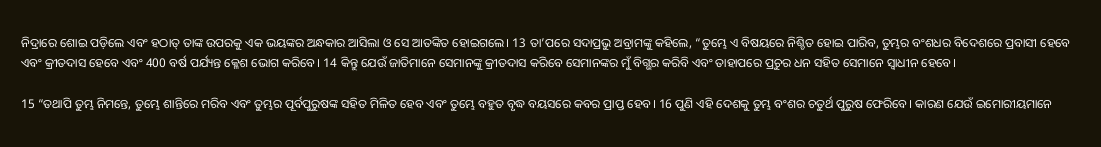ନିଦ୍ରାରେ ଶୋଇ ପଡ଼ିଲେ ଏବଂ ହଠାତ୍ ତାଙ୍କ ଉପରକୁ ଏକ ଭୟଙ୍କର ଅନ୍ଧକାର ଆସିଲା ଓ ସେ ଆତଙ୍କିତ ହୋଇଗଲେ। 13 ତା’ପରେ ସଦାପ୍ରଭୁ ଅବ୍ରାମଙ୍କୁ କହିଲେ, “ତୁମ୍ଭେ ଏ ବିଷୟରେ ନିଶ୍ଚିତ ହୋଇ ପାରିବ, ତୁମ୍ଭର ବଂଶଧର ବିଦେଶରେ ପ୍ରବାସୀ ହେବେ ଏବଂ କ୍ରୀତଦାସ ହେବେ ଏବଂ 400 ବର୍ଷ ପର୍ଯ୍ୟନ୍ତ କ୍ଳେଶ ଭୋଗ କରିବେ। 14 କିନ୍ତୁ ଯେଉଁ ଜାତିମାନେ ସେମାନଙ୍କୁ କ୍ରୀତଦାସ କରିବେ ସେମାନଙ୍କର ମୁଁ ବିଗ୍ଭର କରିବି ଏବଂ ତାହାପରେ ପ୍ରଚୁର ଧନ ସହିତ ସେମାନେ ସ୍ୱାଧୀନ ହେବେ।

15 “ତଥାପି ତୁମ୍ଭ ନିମନ୍ତେ, ତୁମ୍ଭେ ଶାନ୍ତିରେ ମରିବ ଏବଂ ତୁମ୍ଭର ପୂର୍ବପୁରୁଷଙ୍କ ସହିତ ମିଳିତ ହେବ ଏବଂ ତୁମ୍ଭେ ବହୁତ ବୃଦ୍ଧ ବୟସରେ କବର ପ୍ରାପ୍ତ ହେବ। 16 ପୁଣି ଏହି ଦେଶକୁ ତୁମ୍ଭ ବଂଶର ଚତୁର୍ଥ ପୁରୁଷ ଫେରିବେ। କାରଣ ଯେଉଁ ଇମୋରୀୟମାନେ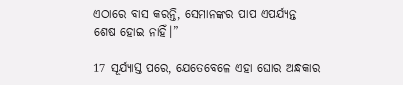ଏଠାରେ ବାସ କରନ୍ତି, ସେମାନଙ୍କର ପାପ ଏପର୍ଯ୍ୟନ୍ତ ଶେଷ ହୋଇ ନାହିଁ।”

17 ସୂର୍ଯ୍ୟାସ୍ତ ପରେ, ଯେତେବେଳେ ଏହା ଘୋର ଅନ୍ଧକାର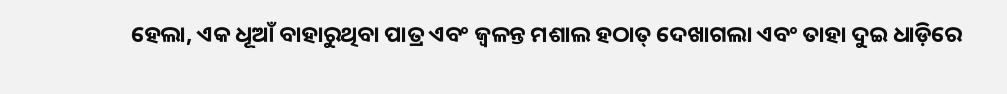ହେଲା, ଏକ ଧୂଆଁ ବାହାରୁଥିବା ପାତ୍ର ଏବଂ ଜ୍ୱଳନ୍ତ ମଶାଲ ହଠାତ୍ ଦେଖାଗଲା ଏବଂ ତାହା ଦୁଇ ଧାଡ଼ିରେ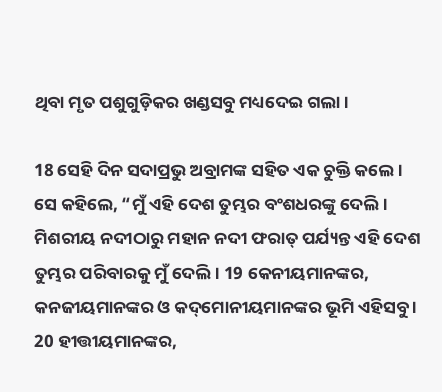ଥିବା ମୃତ ପଶୁଗୁଡ଼ିକର ଖଣ୍ଡସବୁ ମଧ୍ୟଦେଇ ଗଲା।

18 ସେହି ଦିନ ସଦାପ୍ରଭୁ ଅବ୍ରାମଙ୍କ ସହିତ ଏକ ଚୁକ୍ତି କଲେ। ସେ କହିଲେ, “ମୁଁ ଏହି ଦେଶ ତୁମ୍ଭର ବଂଶଧରଙ୍କୁ ଦେଲି। ମିଶରୀୟ ନଦୀଠାରୁ ମହାନ ନଦୀ ଫରାତ୍ ପର୍ଯ୍ୟନ୍ତ ଏହି ଦେଶ ତୁମ୍ଭର ପରିବାରକୁ ମୁଁ ଦେଲି। 19 କେନୀୟମାନଙ୍କର, କନଜୀୟମାନଙ୍କର ଓ କ‌ଦ୍‌ମୋନୀୟମାନଙ୍କର ଭୂମି ଏହିସବୁ । 20 ହୀତ୍ତୀୟମାନଙ୍କର,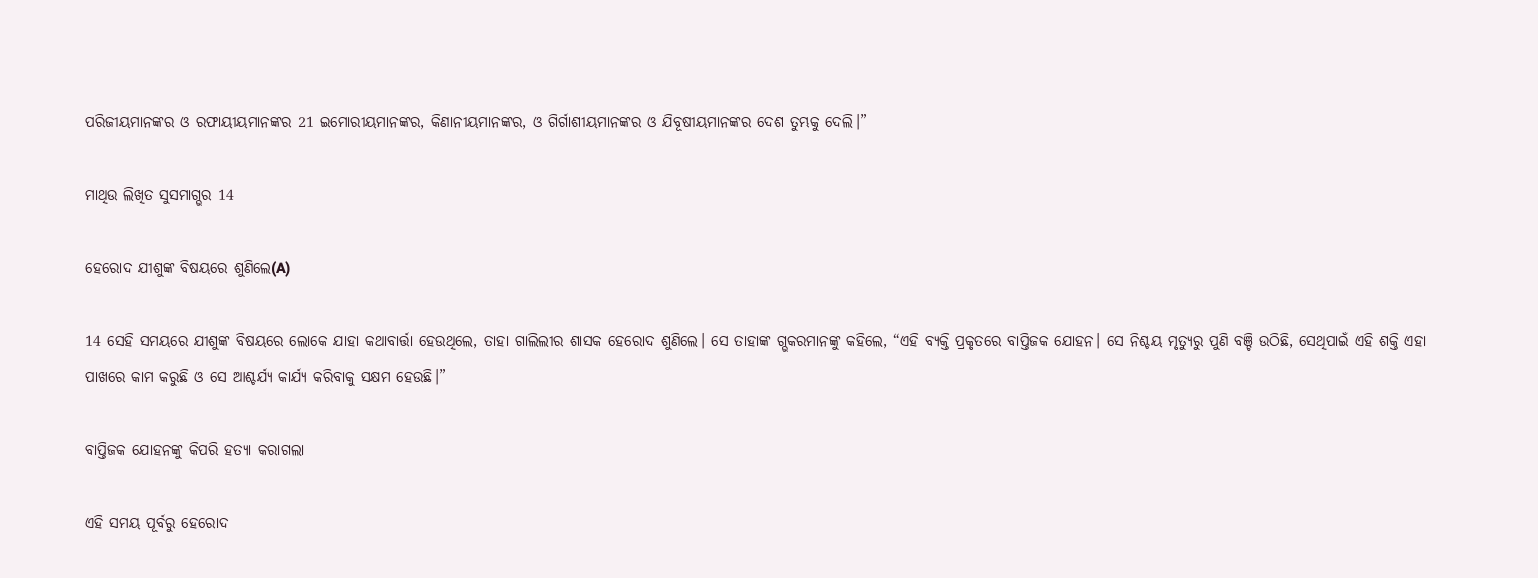ପରିଜୀୟମାନଙ୍କର ଓ ରଫାୟୀୟମାନଙ୍କର 21 ଇମୋରୀୟମାନଙ୍କର, କିଣାନୀୟମାନଙ୍କର, ଓ ଗିର୍ଗାଶୀୟମାନଙ୍କର ଓ ଯିବୂଷୀୟମାନଙ୍କର ଦେଶ ତୁମ୍ଭକୁ ଦେଲି।”

ମାଥିଉ ଲିଖିତ ସୁସମାଗ୍ଭର 14

ହେରୋଦ ଯୀଶୁଙ୍କ ବିଷୟରେ ଶୁଣିଲେ(A)

14 ସେହି ସମୟରେ ଯୀଶୁଙ୍କ ବିଷୟରେ ଲୋକେ ଯାହା କଥାବାର୍ତ୍ତା ହେଉଥିଲେ, ତାହା ଗାଲିଲୀର ଶାସକ ହେରୋଦ ଶୁଣିଲେ। ସେ ତାହାଙ୍କ ଗ୍ଭକରମାନଙ୍କୁ କହିଲେ, “ଏହି ବ୍ୟକ୍ତି ପ୍ରକୃତରେ ବାପ୍ତିଜକ ଯୋହନ। ସେ ନିଶ୍ଚୟ ମୃତ୍ୟୁରୁ ପୁଣି ବଞ୍ଚି ଉଠିଛି, ସେଥିପାଇଁ ଏହି ଶକ୍ତି ଏହା ପାଖରେ କାମ କରୁଛି ଓ ସେ ଆଶ୍ଚର୍ଯ୍ୟ କାର୍ଯ୍ୟ କରିବାକୁ ସକ୍ଷମ ହେଉଛି।”

ବାପ୍ତିଜକ ଯୋହନଙ୍କୁ କିପରି ହତ୍ୟା କରାଗଲା

ଏହି ସମୟ ପୂର୍ବରୁ ହେରୋଦ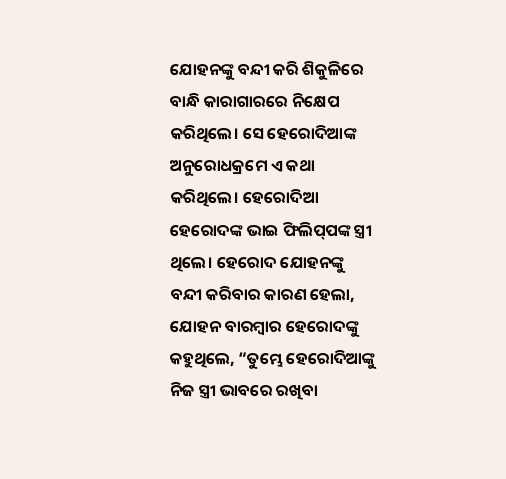ଯୋହନଙ୍କୁ ବନ୍ଦୀ କରି ଶିକୁଳିରେ ବାନ୍ଧି କାରାଗାରରେ ନିକ୍ଷେପ କରିଥିଲେ। ସେ ହେରୋଦିଆଙ୍କ ଅନୁରୋଧକ୍ରମେ ଏ କଥା କରିଥିଲେ। ହେରୋଦିଆ ହେରୋଦଙ୍କ ଭାଇ ଫିଲି‌ପ୍‌ପଙ୍କ ସ୍ତ୍ରୀ ଥିଲେ। ହେରୋଦ ଯୋହନଙ୍କୁ ବନ୍ଦୀ କରିବାର କାରଣ ହେଲା, ଯୋହନ ବାରମ୍ବାର ହେରୋଦଙ୍କୁ କହୁଥିଲେ, “ତୁମ୍ଭେ ହେରୋଦିଆଙ୍କୁ ନିଜ ସ୍ତ୍ରୀ ଭାବରେ ରଖିବା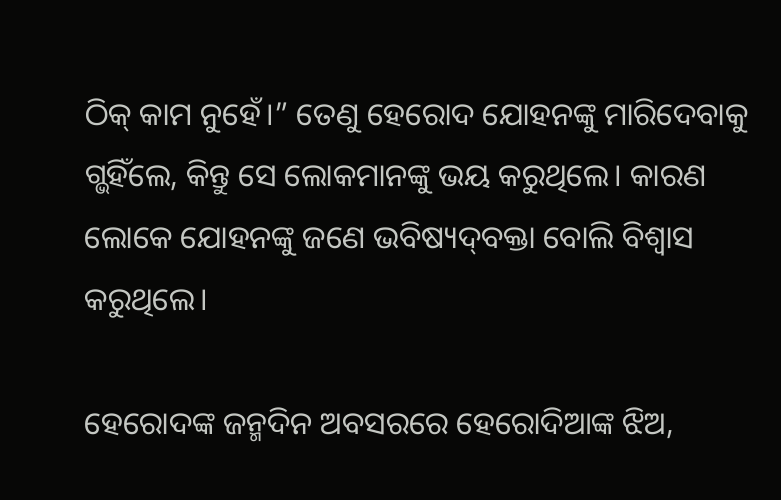ଠି‌କ୍‌ କାମ ନୁହେଁ।” ତେଣୁ ହେରୋଦ ଯୋହନଙ୍କୁ ମାରିଦେବାକୁ ଗ୍ଭହିଁଲେ, କିନ୍ତୁ ସେ ଲୋକମାନଙ୍କୁ ଭୟ କରୁଥିଲେ। କାରଣ ଲୋକେ ଯୋହନଙ୍କୁ ଜଣେ ଭବିଷ୍ୟ‌‌‌‌‌‌‌ଦ୍‌‌ବକ୍ତା ବୋଲି ବିଶ୍ୱାସ କରୁଥିଲେ।

ହେରୋଦଙ୍କ ଜନ୍ମଦିନ ଅବସରରେ ହେରୋଦିଆଙ୍କ ଝିଅ,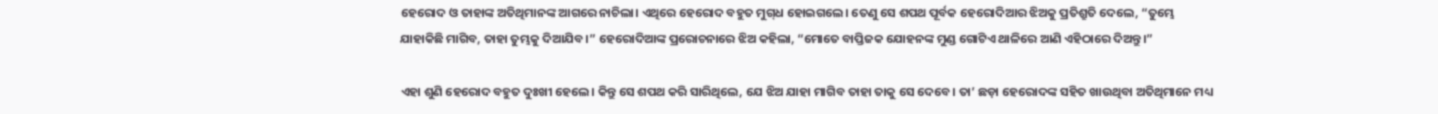ହେରୋଦ ଓ ତାହାଙ୍କ ଅତିଥିମାନଙ୍କ ଆଗରେ ନାଚିଲା। ଏଥିରେ ହେରୋଦ ବହୁତ ମୁ‌ଗ୍‌ଧ ହୋଇଗଲେ। ତେଣୁ ସେ ଶପଥ ପୂର୍ବକ ହେରୋଦିଆର ଝିଅକୁ ପ୍ରତିଶ୍ରୁତି ଦେଲେ, “ତୁମ୍ଭେ ଯାହାକିଛି ମାଗିବ, ତାହା ତୁମ୍ଭକୁ ଦିଆଯିବ।” ହେରୋଦିଆଙ୍କ ପ୍ରରୋଚନାରେ ଝିଅ କହିଲା, “ମୋତେ ବାପ୍ତିଜକ ଯୋହନଙ୍କ ମୁଣ୍ଡ ଗୋଟିଏ ଥାଳିରେ ଆଣି ଏହିଠାରେ ଦିଅନ୍ତୁ।”

ଏହା ଶୁଣି ହେରୋଦ ବହୁତ ଦୁଃଖୀ ହେଲେ। କିନ୍ତୁ ସେ ଶପଥ କରି ସାରିଥିଲେ, ଯେ ଝିଅ ଯାହା ମାଗିବ ତାହା ତାକୁ ସେ ଦେବେ। ତା’ ଛଡ଼ା ହେରୋଦଙ୍କ ସହିତ ଖାଉଥିବା ଅତିଥିମାନେ ମଧ୍ୟ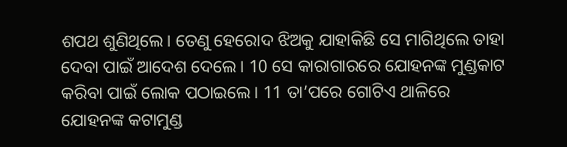ଶପଥ ଶୁଣିଥିଲେ। ତେଣୁ ହେରୋଦ ଝିଅକୁ ଯାହାକିଛି ସେ ମାଗିଥିଲେ ତାହା ଦେବା ପାଇଁ ଆଦେଶ ଦେଲେ। 10 ସେ କାରାଗାରରେ ଯୋହନଙ୍କ ମୁଣ୍ଡକାଟ କରିବା ପାଇଁ ଲୋକ ପଠାଇଲେ। 11 ତା’ପରେ ଗୋଟିଏ ଥାଳିରେ ଯୋହନଙ୍କ କଟାମୁଣ୍ଡ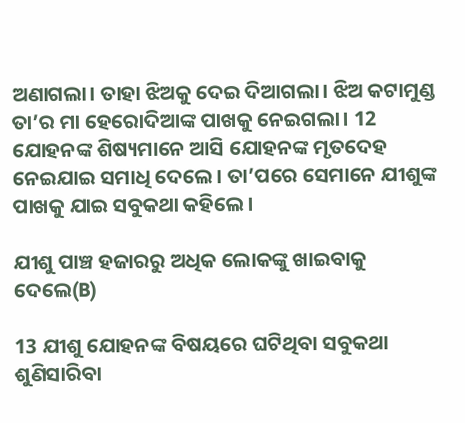ଅଣାଗଲା। ତାହା ଝିଅକୁ ଦେଇ ଦିଆଗଲା। ଝିଅ କଟାମୁଣ୍ଡ ତା’ର ମା ହେରୋଦିଆଙ୍କ ପାଖକୁ ନେଇଗଲା। 12 ଯୋହନଙ୍କ ଶିଷ୍ୟମାନେ ଆସି ଯୋହନଙ୍କ ମୃତଦେହ ନେଇଯାଇ ସମାଧି ଦେଲେ। ତା’ପରେ ସେମାନେ ଯୀଶୁଙ୍କ ପାଖକୁ ଯାଇ ସବୁକଥା କହିଲେ।

ଯୀଶୁ ପାଞ୍ଚ ହଜାରରୁ ଅଧିକ ଲୋକଙ୍କୁ ଖାଇବାକୁ ଦେଲେ(B)

13 ଯୀଶୁ ଯୋହନଙ୍କ ବିଷୟରେ ଘଟିଥିବା ସବୁକଥା ଶୁଣିସାରିବା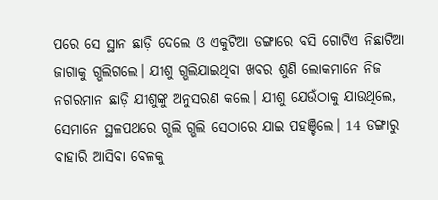ପରେ ସେ ସ୍ଥାନ ଛାଡ଼ି ଦେଲେ ଓ ଏକୁଟିଆ ଡଙ୍ଗାରେ ବସି ଗୋଟିଏ ନିଛାଟିଆ ଜାଗାକୁ ଗ୍ଭଲିଗଲେ। ଯୀଶୁ ଗ୍ଭଲିଯାଇଥିବା ଖବର ଶୁଣି ଲୋକମାନେ ନିଜ ନଗରମାନ ଛାଡ଼ି ଯୀଶୁଙ୍କୁ ଅନୁସରଣ କଲେ। ଯୀଶୁ ଯେଉଁଠାକୁ ଯାଉଥିଲେ, ସେମାନେ ସ୍ଥଳପଥରେ ଗ୍ଭଲି ଗ୍ଭଲି ସେଠାରେ ଯାଇ ପହଞ୍ଚିଲେ। 14 ଡଙ୍ଗାରୁ ବାହାରି ଆସିବା ବେଳକୁ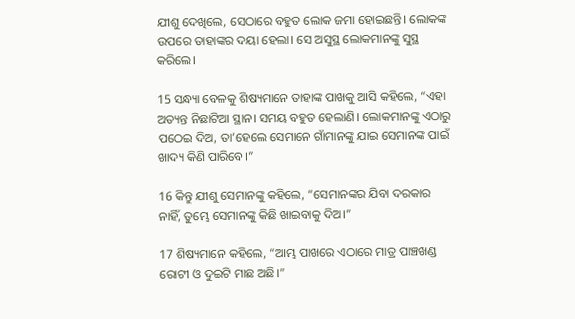ଯୀଶୁ ଦେଖିଲେ, ସେଠାରେ ବହୁତ ଲୋକ ଜମା ହୋଇଛନ୍ତି। ଲୋକଙ୍କ ଉପରେ ତାହାଙ୍କର ଦୟା ହେଲା। ସେ ଅସୁସ୍ଥ ଲୋକମାନଙ୍କୁ ସୁସ୍ଥ କରିଲେ।

15 ସନ୍ଧ୍ୟା ବେଳକୁ ଶିଷ୍ୟମାନେ ତାହାଙ୍କ ପାଖକୁ ଆସି କହିଲେ, “ଏହା ଅତ୍ୟନ୍ତ ନିଛାଟିଆ ସ୍ଥାନ। ସମୟ ବହୁତ ହେଲାଣି। ଲୋକମାନଙ୍କୁ ଏଠାରୁ ପଠେଇ ଦିଅ, ତା’ହେଲେ ସେମାନେ ଗାଁମାନଙ୍କୁ ଯାଇ ସେମାନଙ୍କ ପାଇଁ ଖାଦ୍ୟ କିଣି ପାରିବେ।”

16 କିନ୍ତୁ ଯୀଶୁ ସେମାନଙ୍କୁ କହିଲେ, “ସେମାନଙ୍କର ଯିବା ଦରକାର ନାହିଁ, ତୁମ୍ଭେ ସେମାନଙ୍କୁ କିଛି ଖାଇବାକୁ ଦିଅ।”

17 ଶିଷ୍ୟମାନେ କହିଲେ, “ଆମ୍ଭ ପାଖରେ ଏଠାରେ ମାତ୍ର ପାଞ୍ଚଖଣ୍ଡ ରୋଟୀ ଓ ଦୁଇଟି ମାଛ ଅଛି।”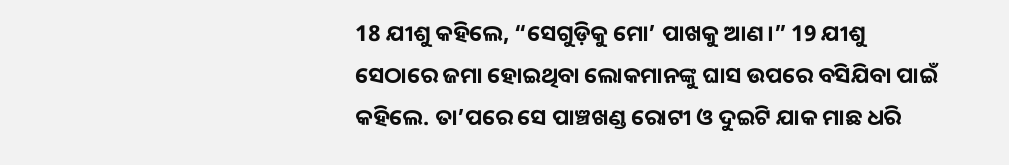18 ଯୀଶୁ କହିଲେ, “ସେଗୁଡ଼ିକୁ ମୋ’ ପାଖକୁ ଆଣ।” 19 ଯୀଶୁ ସେଠାରେ ଜମା ହୋଇଥିବା ଲୋକମାନଙ୍କୁ ଘାସ ଉପରେ ବସିଯିବା ପାଇଁ କହିଲେ. ତା’ପରେ ସେ ପାଞ୍ଚଖଣ୍ଡ ରୋଟୀ ଓ ଦୁଇଟି ଯାକ ମାଛ ଧରି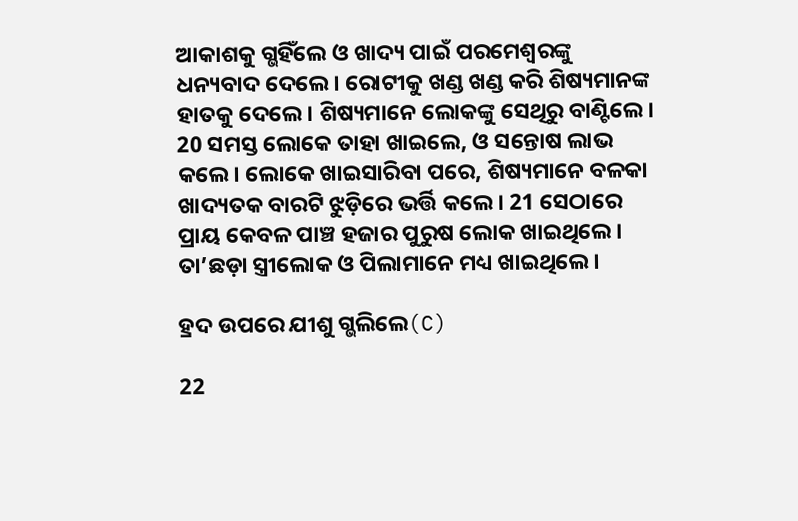ଆକାଶକୁ ଗ୍ଭହିଁଲେ ଓ ଖାଦ୍ୟ ପାଇଁ ପରମେଶ୍ୱରଙ୍କୁ ଧନ୍ୟବାଦ ଦେଲେ। ରୋଟୀକୁ ଖଣ୍ଡ ଖଣ୍ଡ କରି ଶିଷ୍ୟମାନଙ୍କ ହାତକୁ ଦେଲେ। ଶିଷ୍ୟମାନେ ଲୋକଙ୍କୁ ସେଥିରୁ ବାଣ୍ଟିଲେ। 20 ସମସ୍ତ ଲୋକେ ତାହା ଖାଇଲେ, ଓ ସନ୍ତୋଷ ଲାଭ କଲେ। ଲୋକେ ଖାଇସାରିବା ପରେ, ଶିଷ୍ୟମାନେ ବଳକା ଖାଦ୍ୟତକ ବାରଟି ଝୁଡ଼ିରେ ଭର୍ତ୍ତି କଲେ। 21 ସେଠାରେ ପ୍ରାୟ କେବଳ ପାଞ୍ଚ ହଜାର ପୁରୁଷ ଲୋକ ଖାଇଥିଲେ। ତା’ଛଡ଼ା ସ୍ତ୍ରୀଲୋକ ଓ ପିଲାମାନେ ମଧ୍ୟ ଖାଇଥିଲେ।

ହ୍ରଦ ଉପରେ ଯୀଶୁ ଗ୍ଭଲିଲେ(C)

22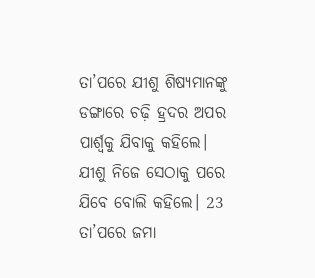ତା’ପରେ ଯୀଶୁ ଶିଷ୍ୟମାନଙ୍କୁ ଡଙ୍ଗାରେ ଚଢ଼ି ହ୍ରଦର ଅପର ପାର୍ଶ୍ୱକୁ ଯିବାକୁ କହିଲେ। ଯୀଶୁ ନିଜେ ସେଠାକୁ ପରେ ଯିବେ ବୋଲି କହିଲେ। 23 ତା’ପରେ ଜମା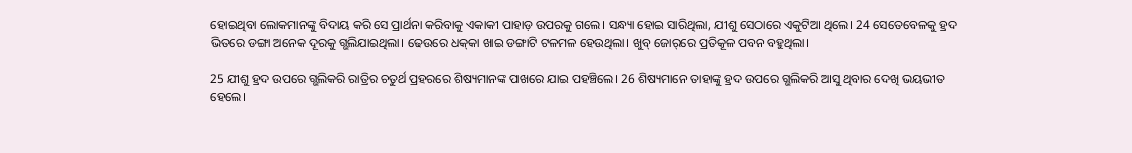ହୋଇଥିବା ଲୋକମାନଙ୍କୁ ବିଦାୟ କରି ସେ ପ୍ରାର୍ଥନା କରିବାକୁ ଏକାକୀ ପାହାଡ଼ ଉପରକୁ ଗଲେ। ସନ୍ଧ୍ୟା ହୋଇ ସାରିଥିଲା, ଯୀଶୁ ସେଠାରେ ଏକୁଟିଆ ଥିଲେ। 24 ସେତେବେଳକୁ ହ୍ରଦ ଭିତରେ ଡଙ୍ଗା ଅନେକ ଦୂରକୁ ଗ୍ଭଲିଯାଇଥିଲା। ଢେଉରେ ଧ‌କ୍‌କା ଖାଇ ଡଙ୍ଗାଟି ଟଳମଳ ହେଉଥିଲା। ଖୁବ୍ ଜୋ‌ର୍‌‌ରେ ପ୍ରତିକୂଳ ପବନ ବହୁଥିଲା।

25 ଯୀଶୁ ହ୍ରଦ ଉପରେ ଗ୍ଭଲିକରି ରାତ୍ରିର ଚତୁର୍ଥ ପ୍ରହରରେ ଶିଷ୍ୟମାନଙ୍କ ପାଖରେ ଯାଇ ପହଞ୍ଚିଲେ। 26 ଶିଷ୍ୟମାନେ ତାହାଙ୍କୁ ହ୍ରଦ ଉପରେ ଗ୍ଭଲିକରି ଆସୁ ଥିବାର ଦେଖି ଭୟଭୀତ ହେଲେ।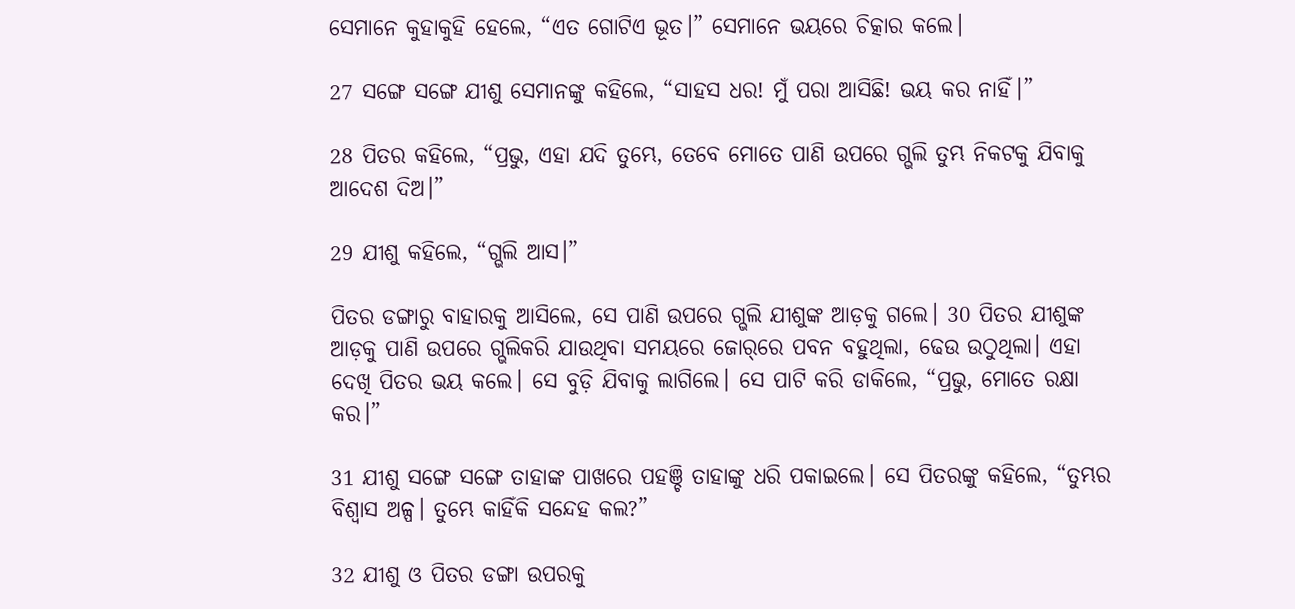ସେମାନେ କୁହାକୁହି ହେଲେ, “ଏତ ଗୋଟିଏ ଭୂତ।” ସେମାନେ ଭୟରେ ଚିତ୍କାର କଲେ।

27 ସଙ୍ଗେ ସଙ୍ଗେ ଯୀଶୁ ସେମାନଙ୍କୁ କହିଲେ, “ସାହସ ଧର! ମୁଁ ପରା ଆସିଛି! ଭୟ କର ନାହିଁ।”

28 ପିତର କହିଲେ, “ପ୍ରଭୁ, ଏହା ଯଦି ତୁମ୍ଭେ, ତେବେ ମୋତେ ପାଣି ଉପରେ ଗ୍ଭଲି ତୁମ୍ଭ ନିକଟକୁ ଯିବାକୁ ଆଦେଶ ଦିଅ।”

29 ଯୀଶୁ କହିଲେ, “ଗ୍ଭଲି ଆସ।”

ପିତର ଡଙ୍ଗାରୁ ବାହାରକୁ ଆସିଲେ, ସେ ପାଣି ଉପରେ ଗ୍ଭଲି ଯୀଶୁଙ୍କ ଆଡ଼କୁ ଗଲେ। 30 ପିତର ଯୀଶୁଙ୍କ ଆଡ଼କୁ ପାଣି ଉପରେ ଗ୍ଭଲିକରି ଯାଉଥିବା ସମୟରେ ଜୋ‌ର୍‌‌ରେ ପବନ ବହୁଥିଲା, ଢେଉ ଉଠୁଥିଲା। ଏହା ଦେଖି ପିତର ଭୟ କଲେ। ସେ ବୁଡ଼ି ଯିବାକୁ ଲାଗିଲେ। ସେ ପାଟି କରି ଡାକିଲେ, “ପ୍ରଭୁ, ମୋତେ ରକ୍ଷା କର।”

31 ଯୀଶୁ ସଙ୍ଗେ ସଙ୍ଗେ ତାହାଙ୍କ ପାଖରେ ପହଞ୍ଚି ତାହାଙ୍କୁ ଧରି ପକାଇଲେ। ସେ ପିତରଙ୍କୁ କହିଲେ, “ତୁମ୍ଭର ବିଶ୍ୱାସ ଅଳ୍ପ। ତୁମ୍ଭେ କାହିଁକି ସନ୍ଦେହ କଲ?”

32 ଯୀଶୁ ଓ ପିତର ଡଙ୍ଗା ଉପରକୁ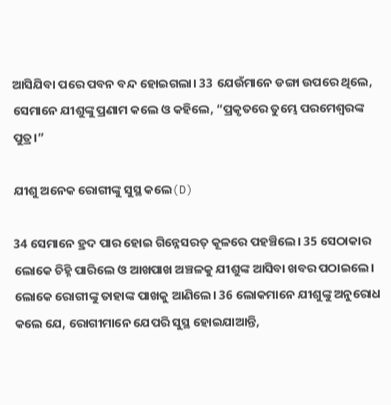ଆସିଯିବା ପରେ ପବନ ବନ୍ଦ ହୋଇଗଲା। 33 ଯେଉଁମାନେ ଡଙ୍ଗା ଉପରେ ଥିଲେ, ସେମାନେ ଯୀଶୁଙ୍କୁ ପ୍ରଣାମ କଲେ ଓ କହିଲେ, “ପ୍ରକୃତରେ ତୁମ୍ଭେ ପରମେଶ୍ୱରଙ୍କ ପୁତ୍ର।”

ଯୀଶୁ ଅନେକ ରୋଗୀଙ୍କୁ ସୁସ୍ଥ କଲେ(D)

34 ସେମାନେ ହ୍ରଦ ପାର ହୋଇ ଗିନ୍ନେସରତ୍ କୂଳରେ ପହଞ୍ଚିଲେ। 35 ସେଠାକାର ଲୋକେ ଚିହ୍ନି ପାରିଲେ ଓ ଆଖପାଖ ଅଞ୍ଚଳକୁ ଯୀଶୁଙ୍କ ଆସିବା ଖବର ପଠାଇଲେ। ଲୋକେ ରୋଗୀଙ୍କୁ ତାହାଙ୍କ ପାଖକୁ ଆଣିଲେ। 36 ଲୋକମାନେ ଯୀଶୁଙ୍କୁ ଅନୁରୋଧ କଲେ ଯେ, ରୋଗୀମାନେ ଯେପରି ସୁସ୍ଥ ହୋଇଯାଆନ୍ତି,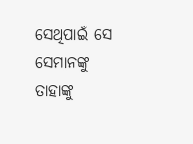ସେଥିପାଇଁ ସେ ସେମାନଙ୍କୁ ତାହାଙ୍କୁ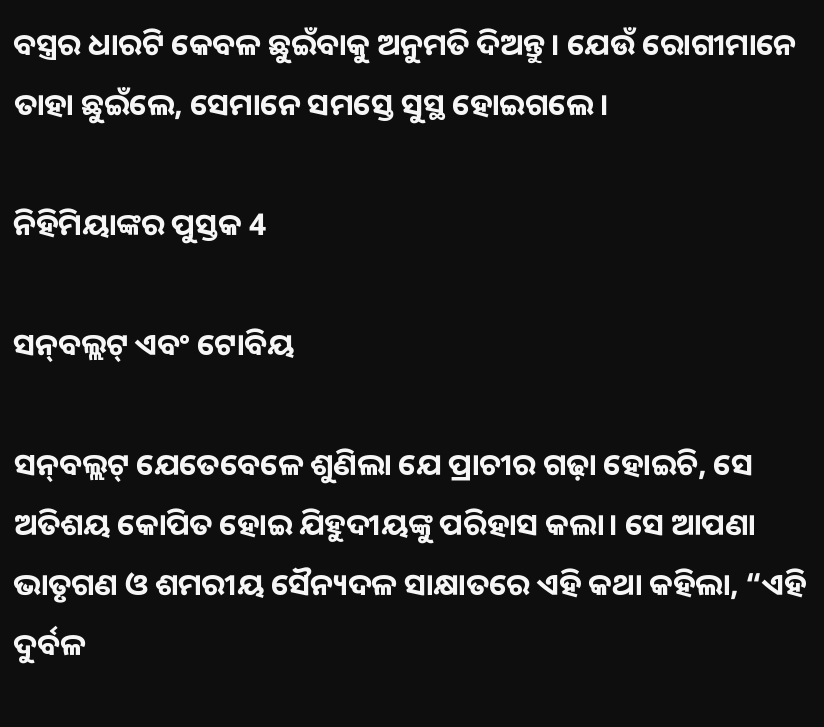ବସ୍ତ୍ରର ଧାରଟି କେବଳ ଛୁଇଁବାକୁ ଅନୁମତି ଦିଅନ୍ତୁ। ଯେଉଁ ରୋଗୀମାନେ ତାହା ଛୁଇଁଲେ, ସେମାନେ ସମସ୍ତେ ସୁସ୍ଥ ହୋଇଗଲେ।

ନିହିମିୟାଙ୍କର ପୁସ୍ତକ 4

ସ‌ନ୍‌ବଲ୍ଲଟ୍ ଏବଂ ଟୋବିୟ

ସ‌ନ୍‌ବଲ୍ଲଟ୍ ଯେତେବେଳେ ଶୁଣିଲା ଯେ ପ୍ରାଚୀର ଗଢ଼ା ହୋଇଚି, ସେ ଅତିଶୟ କୋପିତ ହୋଇ ଯିହୁଦୀୟଙ୍କୁ ପରିହାସ କଲା। ସେ ଆପଣା ଭାତୃଗଣ ଓ ଶମରୀୟ ସୈନ୍ୟଦଳ ସାକ୍ଷାତରେ ଏହି କଥା କହିଲା, “ଏହି ଦୁର୍ବଳ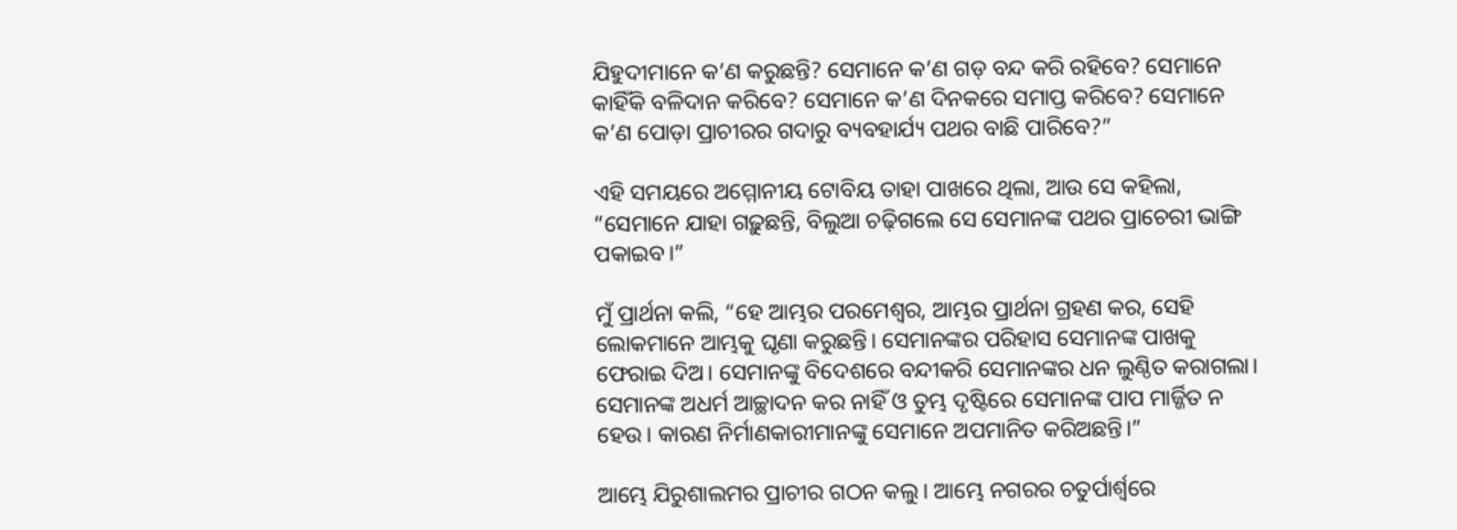ଯିହୁଦୀମାନେ କ’ଣ କରୁଛନ୍ତି? ସେମାନେ କ’ଣ ଗଡ଼ ବନ୍ଦ କରି ରହିବେ? ସେମାନେ କାହିଁକି ବଳିଦାନ କରିବେ? ସେମାନେ କ’ଣ ଦିନକରେ ସମାପ୍ତ କରିବେ? ସେମାନେ କ’ଣ ପୋଡ଼ା ପ୍ରାଚୀରର ଗଦାରୁ ବ୍ୟବହାର୍ଯ୍ୟ ପଥର ବାଛି ପାରିବେ?”

ଏହି ସମୟରେ ଅମ୍ମୋନୀୟ ଟୋବିୟ ତାହା ପାଖରେ ଥିଲା, ଆଉ ସେ କହିଲା, “ସେମାନେ ଯାହା ଗଢ଼ୁଛନ୍ତି, ବିଲୁଆ ଚଢ଼ିଗଲେ ସେ ସେମାନଙ୍କ ପଥର ପ୍ରାଚେରୀ ଭାଙ୍ଗି ପକାଇବ।”

ମୁଁ ପ୍ରାର୍ଥନା କଲି, “ହେ ଆମ୍ଭର ପରମେଶ୍ୱର, ଆମ୍ଭର ପ୍ରାର୍ଥନା ଗ୍ରହଣ କର, ସେହି ଲୋକମାନେ ଆମ୍ଭକୁ ଘୃଣା କରୁଛନ୍ତି। ସେମାନଙ୍କର ପରିହାସ ସେମାନଙ୍କ ପାଖକୁ ଫେରାଇ ଦିଅ। ସେମାନଙ୍କୁ ବିଦେଶରେ ବନ୍ଦୀକରି ସେମାନଙ୍କର ଧନ ଲୁଣ୍ଠିତ କରାଗଲା। ସେମାନଙ୍କ ଅଧର୍ମ ଆଚ୍ଛାଦନ କର ନାହିଁ ଓ ତୁମ୍ଭ ଦୃଷ୍ଟିରେ ସେମାନଙ୍କ ପାପ ମାର୍ଜ୍ଜିତ ନ ହେଉ। କାରଣ ନିର୍ମାଣକାରୀମାନଙ୍କୁ ସେମାନେ ଅପମାନିତ କରିଅଛନ୍ତି।”

ଆମ୍ଭେ ଯିରୁଶାଲମର ପ୍ରାଚୀର ଗଠନ କଲୁ। ଆମ୍ଭେ ନଗରର ଚତୁର୍ପାର୍ଶ୍ୱରେ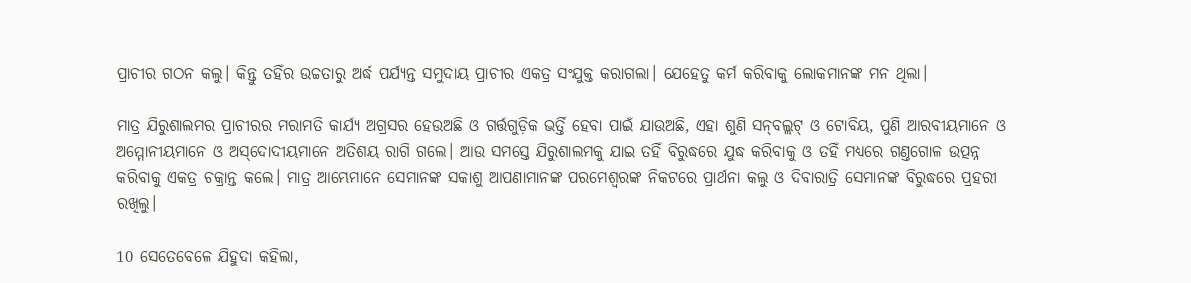ପ୍ରାଚୀର ଗଠନ କଲୁ। କିନ୍ତୁ ତହିଁର ଉଚ୍ଚତାରୁ ଅର୍ଦ୍ଧ ପର୍ଯ୍ୟନ୍ତ ସମୁଦାୟ ପ୍ରାଚୀର ଏକତ୍ର ସଂଯୁକ୍ତ କରାଗଲା। ଯେହେତୁ କର୍ମ କରିବାକୁ ଲୋକମାନଙ୍କ ମନ ଥିଲା।

ମାତ୍ର ଯିରୁଶାଲମର ପ୍ରାଚୀରର ମରାମତି କାର୍ଯ୍ୟ ଅଗ୍ରସର ହେଉଅଛି ଓ ଗର୍ତ୍ତଗୁଡ଼ିକ ଭର୍ତ୍ତି ହେବା ପାଇଁ ଯାଉଅଛି, ଏହା ଶୁଣି ସ‌ନ୍‌ବଲ୍ଲଟ୍ ଓ ଟୋବିୟ, ପୁଣି ଆରବୀୟମାନେ ଓ ଅମ୍ମୋନୀୟମାନେ ଓ ଅ‌‌‌‌ସ୍‌‌‌‌ଦୋଦୀୟମାନେ ଅତିଶୟ ରାଗି ଗଲେ। ଆଉ ସମସ୍ତେ ଯିରୁଶାଲମକୁ ଯାଇ ତହିଁ ବିରୁଦ୍ଧରେ ଯୁଦ୍ଧ କରିବାକୁ ଓ ତହିଁ ମଧ୍ୟରେ ଗଣ୍ତଗୋଳ ଉତ୍ପନ୍ନ କରିବାକୁ ଏକତ୍ର ଚକ୍ରାନ୍ତ କଲେ। ମାତ୍ର ଆମ୍ଭେମାନେ ସେମାନଙ୍କ ସକାଶୁ ଆପଣାମାନଙ୍କ ପରମେଶ୍ୱରଙ୍କ ନିକଟରେ ପ୍ରାର୍ଥନା କଲୁ ଓ ଦିବାରାତ୍ରି ସେମାନଙ୍କ ବିରୁଦ୍ଧରେ ପ୍ରହରୀ ରଖିଲୁ।

10 ସେତେବେଳେ ଯିହୁଦା କହିଲା,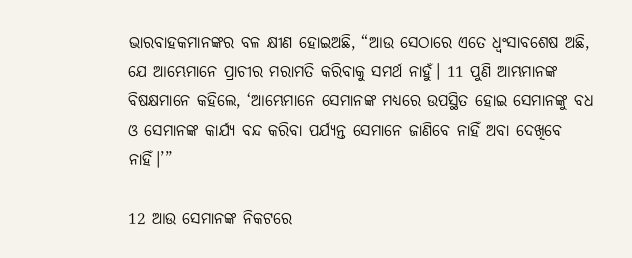ଭାରବାହକମାନଙ୍କର ବଳ କ୍ଷୀଣ ହୋଇଅଛି, “ଆଉ ସେଠାରେ ଏତେ ଧ୍ୱଂସାବଶେଷ ଅଛି, ଯେ ଆମ୍ଭେମାନେ ପ୍ରାଚୀର ମରାମତି କରିବାକୁ ସମର୍ଥ ନାହୁଁ। 11 ପୁଣି ଆମ୍ଭମାନଙ୍କ ବିଷକ୍ଷମାନେ କହିଲେ, ‘ଆମ୍ଭେମାନେ ସେମାନଙ୍କ ମଧ୍ୟରେ ଉପସ୍ଥିତ ହୋଇ ସେମାନଙ୍କୁ ବଧ ଓ ସେମାନଙ୍କ କାର୍ଯ୍ୟ ବନ୍ଦ କରିବା ପର୍ଯ୍ୟନ୍ତ ସେମାନେ ଜାଣିବେ ନାହିଁ ଅବା ଦେଖିବେ ନାହିଁ।’”

12 ଆଉ ସେମାନଙ୍କ ନିକଟରେ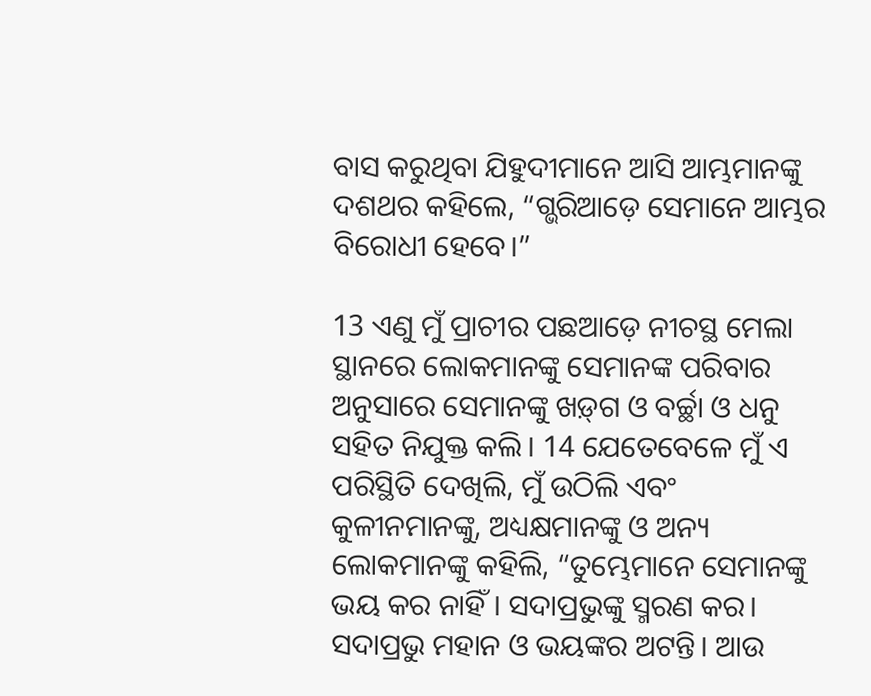ବାସ କରୁଥିବା ଯିହୁଦୀମାନେ ଆସି ଆମ୍ଭମାନଙ୍କୁ ଦଶଥର କହିଲେ, “ଗ୍ଭରିଆଡ଼େ ସେମାନେ ଆମ୍ଭର ବିରୋଧୀ ହେବେ।”

13 ଏଣୁ ମୁଁ ପ୍ରାଚୀର ପଛଆଡ଼େ ନୀଚସ୍ଥ ମେଲା ସ୍ଥାନରେ ଲୋକମାନଙ୍କୁ ସେମାନଙ୍କ ପରିବାର ଅନୁସାରେ ସେମାନଙ୍କୁ ‌‌ଖ‌ଡ଼୍‌ଗ ଓ ବର୍ଚ୍ଛା ଓ ଧନୁ ସହିତ ନିଯୁକ୍ତ କଲି। 14 ଯେତେବେଳେ ମୁଁ ଏ ପରିସ୍ଥିତି ଦେଖିଲି, ମୁଁ ଉଠିଲି ଏବଂ କୁଳୀନମାନଙ୍କୁ, ଅଧ୍ୟକ୍ଷମାନଙ୍କୁ ଓ ଅନ୍ୟ ଲୋକମାନଙ୍କୁ କହିଲି, “ତୁମ୍ଭେମାନେ ସେମାନଙ୍କୁ ଭୟ କର ନାହିଁ। ସଦାପ୍ରଭୁଙ୍କୁ ସ୍ମରଣ କର। ସଦାପ୍ରଭୁ ମହାନ ଓ ଭୟଙ୍କର ଅଟନ୍ତି। ଆଉ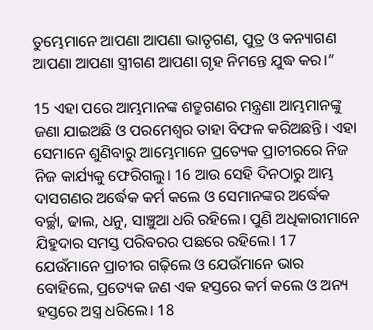ତୁମ୍ଭେମାନେ ଆପଣା ଆପଣା ଭାତୃଗଣ, ପୁତ୍ର ଓ କନ୍ୟାଗଣ ଆପଣା ଆପଣା ସ୍ତ୍ରୀଗଣ ଆପଣା ଗୃହ ନିମନ୍ତେ ଯୁଦ୍ଧ କର।”

15 ଏହା ପରେ ଆମ୍ଭମାନଙ୍କ ଶତ୍ରୁଗଣର ମନ୍ତ୍ରଣା ଆମ୍ଭମାନଙ୍କୁ ଜଣା ଯାଇଅଛି ଓ ପରମେଶ୍ୱର ତାହା ବିଫଳ କରିଅଛନ୍ତି। ଏହା ସେମାନେ ଶୁଣିବାରୁ ଆମ୍ଭେମାନେ ପ୍ରତ୍ୟେକ ପ୍ରାଚୀରରେ ନିଜ ନିଜ କାର୍ଯ୍ୟକୁ ଫେରିଗଲୁ। 16 ଆଉ ସେହି ଦିନଠାରୁ ଆମ୍ଭ ଦାସଗଣର ଅର୍ଦ୍ଧେକ କର୍ମ କଲେ ଓ ସେମାନଙ୍କର ଅର୍ଦ୍ଧେକ ବର୍ଚ୍ଛା, ଢାଲ, ଧନୁ, ସାଞ୍ଚୁଆ ଧରି ରହିଲେ। ପୁଣି ଅଧିକାରୀମାନେ ଯିହୁଦାର ସମସ୍ତ ପରିବରର ପଛରେ ରହିଲେ। 17 ଯେଉଁମାନେ ପ୍ରାଚୀର ଗଢ଼ିଲେ ଓ ଯେଉଁମାନେ ଭାର ବୋହିଲେ, ପ୍ରତ୍ୟେକ ଜଣ ଏକ ହସ୍ତରେ କର୍ମ କଲେ ଓ ଅନ୍ୟ ହସ୍ତରେ ଅସ୍ତ୍ର ଧରିଲେ। 18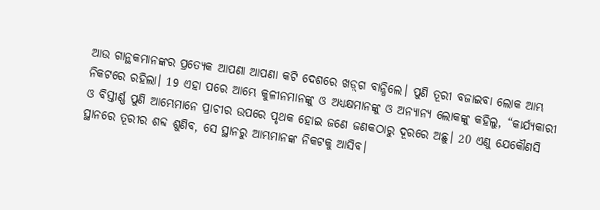ଆଉ ଗାନ୍ଥକମାନଙ୍କର ପ୍ରତ୍ୟେକ ଆପଣା ଆପଣା କଟି ଦେଶରେ ‌‌ଖ‌ଡ଼୍‌ଗ ବାନ୍ଧିଲେ। ପୁଣି ତୂରୀ ବଜାଇବା ଲୋକ ଆମ୍ଭ ନିକଟରେ ରହିଲା। 19 ଏହା ପରେ ଆମ୍ଭେ କୁଳୀନମାନଙ୍କୁ ଓ ଅଧ୍ୟକ୍ଷମାନଙ୍କୁ ଓ ଅନ୍ୟାନ୍ୟ ଲୋକଙ୍କୁ କହିଲୁ, “କାର୍ଯ୍ୟକାରୀ ଓ ବିସ୍ତୀର୍ଣ୍ଣ ପୁଣି ଆମ୍ଭେମାନେ ପ୍ରାଚୀର ଉପରେ ପୃଥକ ହୋଇ ଜଣେ ଜଣକଠାରୁ ଦୂରରେ ଅଛୁ। 20 ଏଣୁ ଯେକୌଣସି ସ୍ଥାନରେ ତୂରୀର ଶବ୍ଦ ଶୁଣିବ, ସେ ସ୍ଥାନରୁ ଆମ୍ଭମାନଙ୍କ ନିକଟକୁ ଆସିବ।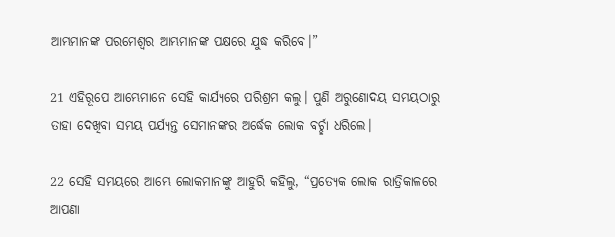ଆମ୍ଭମାନଙ୍କ ପରମେଶ୍ୱର ଆମ୍ଭମାନଙ୍କ ପକ୍ଷରେ ଯୁଦ୍ଧ କରିବେ।”

21 ଏହିରୂପେ ଆମ୍ଭେମାନେ ସେହି କାର୍ଯ୍ୟରେ ପରିଶ୍ରମ କଲୁ। ପୁଣି ଅରୁଣୋଦୟ ସମୟଠାରୁ ତାହା ଦେଖିବା ସମୟ ପର୍ଯ୍ୟନ୍ତ ସେମାନଙ୍କର ଅର୍ଦ୍ଧେକ ଲୋକ ବର୍ଚ୍ଛା ଧରିଲେ।

22 ସେହି ସମୟରେ ଆମ୍ଭେ ଲୋକମାନଙ୍କୁ ଆହୁରି କହିଲୁ, “ପ୍ରତ୍ୟେକ ଲୋକ ରାତ୍ରିକାଳରେ ଆପଣା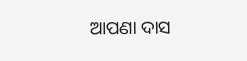ଆପଣା ଦାସ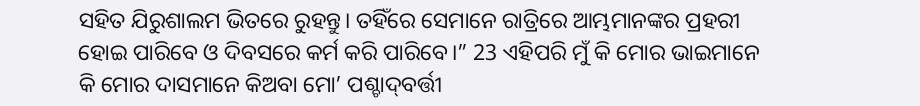ସହିତ ଯିରୁଶାଲମ ଭିତରେ ରୁହନ୍ତୁ। ତହିଁରେ ସେମାନେ ରାତ୍ରିରେ ଆମ୍ଭମାନଙ୍କର ପ୍ରହରୀ ହୋଇ ପାରିବେ ଓ ଦିବସରେ କର୍ମ କରି ପାରିବେ।” 23 ଏହିପରି ମୁଁ କି ମୋର ଭାଇମାନେ କି ମୋର ଦାସମାନେ କିଅବା ମୋ’ ପଶ୍ଚା‍ଦ୍‍ବର୍ତ୍ତୀ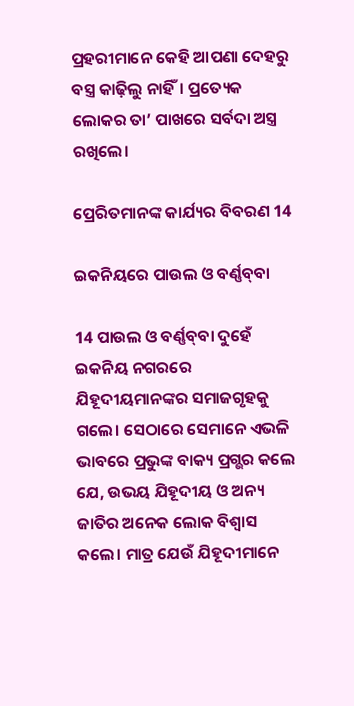ପ୍ରହରୀମାନେ କେହି ଆପଣା ଦେହରୁ ବସ୍ତ୍ର କାଢ଼ିଲୁ ନାହିଁ। ପ୍ରତ୍ୟେକ ଲୋକର ତା’ ପାଖରେ ସର୍ବଦା ଅସ୍ତ୍ର ରଖିଲେ।

ପ୍ରେରିତମାନଙ୍କ କାର୍ଯ୍ୟର ବିବରଣ 14

ଇକନିୟରେ ପାଉଲ ଓ ବର୍ଣ୍ଣ‌ବ୍‌‌ବା

14 ପାଉଲ ଓ ବର୍ଣ୍ଣ‌ବ୍‌‌ବା ଦୁହେଁ ଇକନିୟ ନଗରରେ ଯିହୂଦୀୟମାନଙ୍କର ସମାଜଗୃହକୁ ଗଲେ। ସେଠାରେ ସେମାନେ ଏଭଳି ଭାବରେ ପ୍ରଭୁଙ୍କ ବାକ୍ୟ ପ୍ରଗ୍ଭର କଲେ ଯେ, ଉଭୟ ଯିହୂଦୀୟ ଓ ଅନ୍ୟ ଜାତିର ଅନେକ ଲୋକ ବିଶ୍ୱାସ କଲେ। ମାତ୍ର ଯେଉଁ ଯିହୂଦୀମାନେ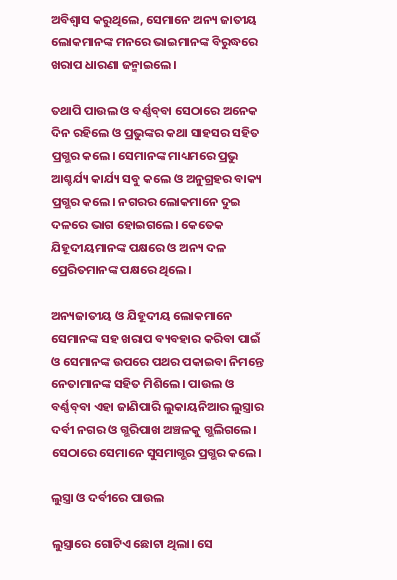ଅବିଶ୍ୱାସ କରୁଥିଲେ, ସେମାନେ ଅନ୍ୟ ଜାତୀୟ ଲୋକମାନଙ୍କ ମନରେ ଭାଇମାନଙ୍କ ବିରୁଦ୍ଧରେ ଖରାପ ଧାରଣା ଜନ୍ମାଇଲେ।

ତଥାପି ପାଉଲ ଓ ବର୍ଣ୍ଣ‌ବ୍‌‌ବା ସେଠାରେ ଅନେକ ଦିନ ରହିଲେ ଓ ପ୍ରଭୁଙ୍କର କଥା ସାହସର ସହିତ ପ୍ରଗ୍ଭର କଲେ। ସେମାନଙ୍କ ମାଧ୍ୟମରେ ପ୍ରଭୁ ଆଶ୍ଚର୍ଯ୍ୟ କାର୍ଯ୍ୟ ସବୁ କଲେ ଓ ଅନୁଗ୍ରହର ବାକ୍ୟ ପ୍ରଗ୍ଭର କଲେ। ନଗରର ଲୋକମାନେ ଦୁଇ ଦଳରେ ଭାଗ ହୋଇଗଲେ। କେତେକ ଯିହୂଦୀୟମାନଙ୍କ ପକ୍ଷରେ ଓ ଅନ୍ୟ ଦଳ ପ୍ରେରିତମାନଙ୍କ ପକ୍ଷରେ ଥିଲେ।

ଅନ୍ୟଜାତୀୟ ଓ ଯିହୂଦୀୟ ଲୋକମାନେ ସେମାନଙ୍କ ସହ ଖରାପ ବ୍ୟବହାର କରିବା ପାଇଁ ଓ ସେମାନଙ୍କ ଉପରେ ପଥର ପକାଇବା ନିମନ୍ତେ ନେତାମାନଙ୍କ ସହିତ ମିଶିଲେ। ପାଉଲ ଓ ବର୍ଣ୍ଣ‌ବ୍‌‌ବା ଏହା ଜାଣିପାରି ଲୁକାୟନିଆର ଲୁସ୍ତ୍ରାର ଦର୍ବୀ ନଗର ଓ ଗ୍ଭରିପାଖ ଅଞ୍ଚଳକୁ ଗ୍ଭଲିଗଲେ। ସେଠାରେ ସେମାନେ ସୁସମାଗ୍ଭର ପ୍ରଗ୍ଭର କଲେ।

ଲୁସ୍ତ୍ରା ଓ ଦର୍ବୀରେ ପାଉଲ

ଲୁସ୍ତ୍ରାରେ ଗୋଟିଏ ଛୋଟା ଥିଲା। ସେ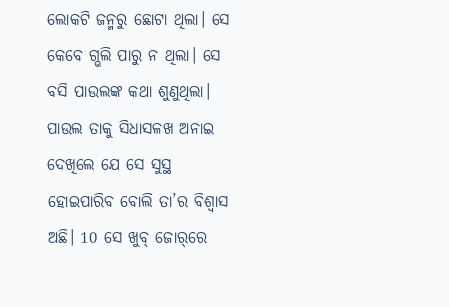ଲୋକଟି ଜନ୍ମରୁ ଛୋଟା ଥିଲା। ସେ କେବେ ଗ୍ଭଲି ପାରୁ ନ ଥିଲା। ସେ ବସି ପାଉଲଙ୍କ କଥା ଶୁଣୁଥିଲା। ପାଉଲ ତାକୁ ସିଧାସଳଖ ଅନାଇ ଦେଖିଲେ ଯେ ସେ ସୁସ୍ଥ ହୋଇପାରିବ ବୋଲି ତା’ର ବିଶ୍ୱାସ ଅଛି। 10 ସେ ଖୁ‌ବ୍‌‌ ଜୋ‌ର୍‌‌ରେ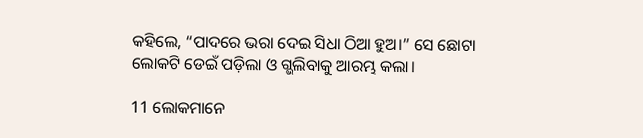କହିଲେ, “ପାଦରେ ଭରା ଦେଇ ସିଧା ଠିଆ ହୁଅ।” ସେ ଛୋଟା ଲୋକଟି ଡେଇଁ ପଡ଼ିଲା ଓ ଗ୍ଭଲିବାକୁ ଆରମ୍ଭ କଲା।

11 ଲୋକମାନେ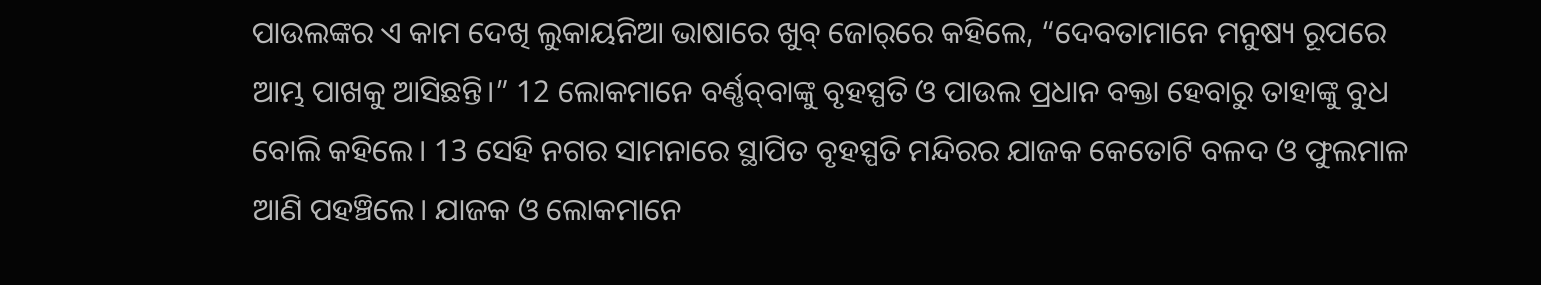ପାଉଲଙ୍କର ଏ କାମ ଦେଖି ଲୁକାୟନିଆ ଭାଷାରେ ଖୁବ୍ ଜୋ‌ର୍‌‌ରେ କହିଲେ, “ଦେବତାମାନେ ମନୁଷ୍ୟ ରୂପରେ ଆମ୍ଭ ପାଖକୁ ଆସିଛନ୍ତି।” 12 ଲୋକମାନେ ବର୍ଣ୍ଣ‌ବ୍‌‌ବାଙ୍କୁ ବୃହସ୍ପତି ଓ ପାଉଲ ପ୍ରଧାନ ବକ୍ତା ହେବାରୁ ତାହାଙ୍କୁ ବୁଧ ବୋଲି କହିଲେ। 13 ସେହି ନଗର ସାମନାରେ ସ୍ଥାପିତ ବୃହସ୍ପତି ମନ୍ଦିରର ଯାଜକ କେତୋଟି ବଳଦ ଓ ଫୁଲମାଳ ଆଣି ପହଞ୍ଚିଲେ। ଯାଜକ ଓ ଲୋକମାନେ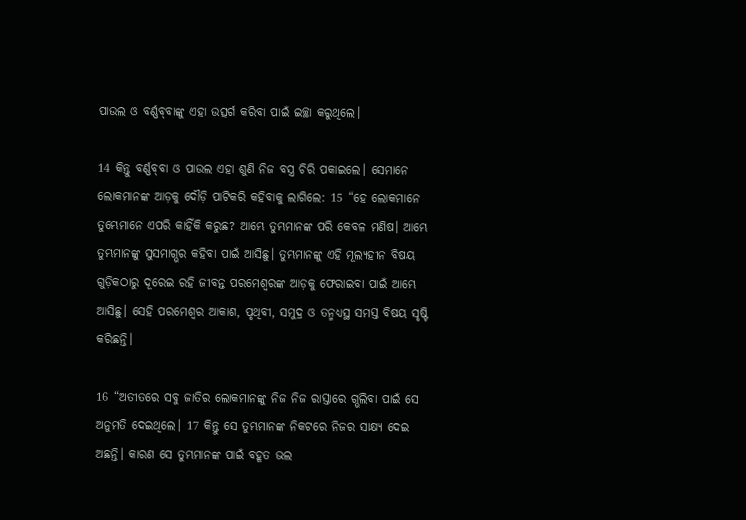ପାଉଲ ଓ ବର୍ଣ୍ଣ‌ବ୍‌‌ବାଙ୍କୁ ଏହା ଉତ୍ସର୍ଗ କରିବା ପାଇଁ ଇଚ୍ଛା କରୁଥିଲେ।

14 କିନ୍ତୁ ବର୍ଣ୍ଣ‌ବ୍‌‌ବା ଓ ପାଉଲ ଏହା ଶୁଣି ନିଜ ବସ୍ତ୍ର ଚିରି ପକାଇଲେ। ସେମାନେ ଲୋକମାନଙ୍କ ଆଡ଼କୁ ଦୌଡ଼ି ପାଟିକରି କହିବାକୁ ଲାଗିଲେ: 15 “ହେ ଲୋକମାନେ ତୁମ୍ଭେମାନେ ଏପରି କାହିଁକି କରୁଛ? ଆମ୍ଭେ ତୁମ୍ଭମାନଙ୍କ ପରି କେବଳ ମଣିଷ। ଆମ୍ଭେ ତୁମ୍ଭମାନଙ୍କୁ ସୁସମାଗ୍ଭର କହିବା ପାଇଁ ଆସିଛୁ। ତୁମ୍ଭମାନଙ୍କୁ ଏହି ମୂଲ୍ୟହୀନ ବିଷୟ ଗୁଡ଼ିକଠାରୁ ଦୂରେଇ ରହି ଜୀବନ୍ତ ପରମେଶ୍ୱରଙ୍କ ଆଡ଼କୁ ଫେରାଇବା ପାଇଁ ଆମ୍ଭେ ଆସିଛୁ। ସେହି ପରମେଶ୍ୱର ଆକାଶ, ପୃଥିବୀ, ସମୁଦ୍ର ଓ ତନ୍ମଧ୍ୟସ୍ଥ ସମସ୍ତ ବିଷୟ ସୃଷ୍ଟି କରିଛନ୍ତି।

16 “ଅତୀତରେ ସବୁ ଜାତିର ଲୋକମାନଙ୍କୁ ନିଜ ନିଜ ରାସ୍ତାରେ ଗ୍ଭଲିବା ପାଇଁ ସେ ଅନୁମତି ଦେଇଥିଲେ। 17 କିନ୍ତୁ ସେ ତୁମ୍ଭମାନଙ୍କ ନିକଟରେ ନିଜର ସାକ୍ଷ୍ୟ ଦେଇ ଅଛନ୍ତି। କାରଣ ସେ ତୁମ୍ଭମାନଙ୍କ ପାଇଁ ବହୂତ ଭଲ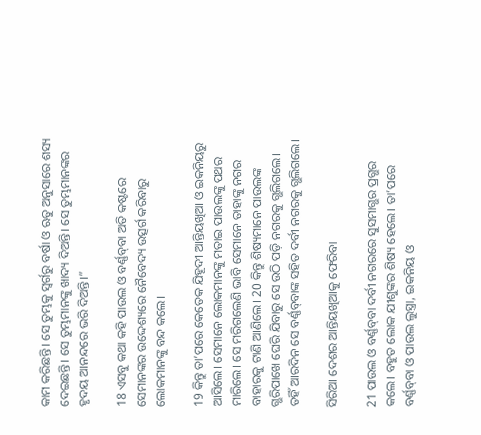କାମ କରିଛନ୍ତି। ସେ ତୁମ୍ଭକୁ ସ୍ୱର୍ଗରୁ ବର୍ଷା ଓ ଋତୁ ଅନୁସାରେ ଶସ୍ୟ ଦେଇଛନ୍ତି। ସେ ତୁମ୍ଭମାନଙ୍କୁ ଖାଦ୍ୟ ଦିଅନ୍ତି। ସେ ତୁମ୍ଭମାନଙ୍କର ହୃଦୟ ଆନନ୍ଦରେ ଭରି ଦିଅନ୍ତି।”

18 ଏସବୁ କଥା କହି ପାଉଲ ଓ ବର୍ଣ୍ଣ‌ବ୍‌‌ବା ଅତି କଷ୍ଟରେ ସେମାନଙ୍କର ଉଦ୍ଦେଶ୍ୟରେ ନୈବେଦ୍ୟ ଉତ୍ସର୍ଗ କରିବାରୁ ଲୋକମାନଙ୍କୁ ବନ୍ଦ କଲେ।

19 କିନ୍ତୁ ତା’ପରେ କେତେକ ଯିହୂଦୀ ଆନ୍ତିୟଖିଆ ଓ ଇକନିୟରୁ ଆସିଲେ। ସେମାନେ ଲୋକମାନଙ୍କୁ ମତାଇ ପାଉଲଙ୍କୁ ପଥର ମାରିଲେ। ସେ ମରିଗଲେଣି ଭାବି ସେମାନେ ତାହାଙ୍କୁ ନଗର ବାହାରକୁ ଟାଣି ଆଣିଲେ। 20 କିନ୍ତୁ ଶିଷ୍ୟମାନେ ପାଉଲଙ୍କ ଗ୍ଭରିପାଖେ ଘେରି ଯିବାରୁ ସେ ଉଠି ପଡ଼ି ନଗରକୁ ଗ୍ଭଲିଗଲେ। ତହିଁ ଆରଦିନ ସେ ବର୍ଣ୍ଣ‌ବ୍‌‌ବାଙ୍କ ସହିତ ଦର୍ବୀ ନଗରକୁ ଗ୍ଭଲିଗଲେ।

ସିରିଆ ଦେଶର ଆନ୍ତିୟଖିଆକୁ ଫେରିବା

21 ପାଉଲ ଓ ବର୍ଣ୍ଣ‌ବ୍‌‌ବା ଦର୍ବୀ ନଗରରେ ସୁସମାଗ୍ଭର ପ୍ରଗ୍ଭର କଲେ। ବହୁତ ଲୋକ ଯୀଶୁଙ୍କର ଶିଷ୍ୟ ହେଲେ। ତା’ପରେ ବର୍ଣ୍ଣ‌ବ୍‌‌ବା ଓ ପାଉଲ ଲୁସ୍ତ୍ରା, ଇକନିୟ ଓ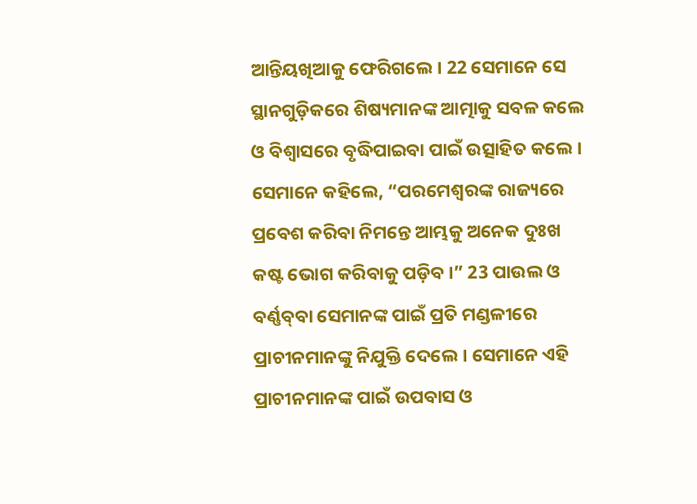ଆନ୍ତିୟଖିଆକୁ ଫେରିଗଲେ। 22 ସେମାନେ ସେ ସ୍ଥାନଗୁଡ଼ିକରେ ଶିଷ୍ୟମାନଙ୍କ ଆତ୍ମାକୁ ସବଳ କଲେ ଓ ବିଶ୍ୱାସରେ ବୃଦ୍ଧିପାଇବା ପାଇଁ ଉତ୍ସାହିତ କଲେ। ସେମାନେ କହିଲେ, “ପରମେଶ୍ୱରଙ୍କ ରାଜ୍ୟରେ ପ୍ରବେଶ କରିବା ନିମନ୍ତେ ଆମ୍ଭକୁ ଅନେକ ଦୁଃଖ କଷ୍ଟ ଭୋଗ କରିବାକୁ ପଡ଼ିବ।” 23 ପାଉଲ ଓ ବର୍ଣ୍ଣ‌ବ୍‌‌ବା ସେମାନଙ୍କ ପାଇଁ ପ୍ରତି ମଣ୍ଡଳୀରେ ପ୍ରାଚୀନମାନଙ୍କୁ ନିଯୁକ୍ତି ଦେଲେ। ସେମାନେ ଏହି ପ୍ରାଚୀନମାନଙ୍କ ପାଇଁ ଉପବାସ ଓ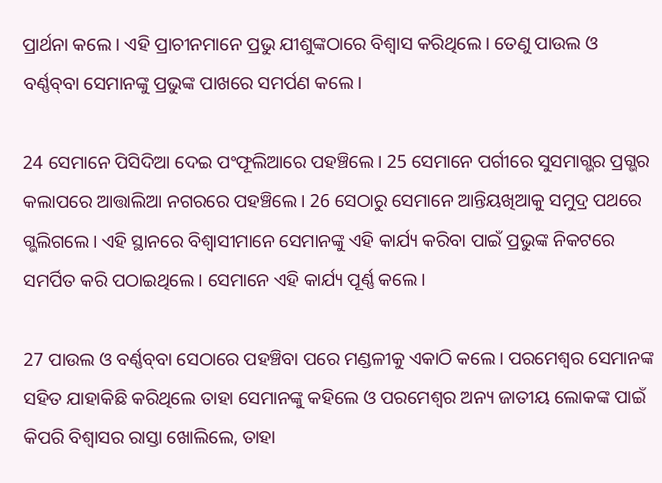ପ୍ରାର୍ଥନା କଲେ। ଏହି ପ୍ରାଚୀନମାନେ ପ୍ରଭୁ ଯୀଶୁଙ୍କଠାରେ ବିଶ୍ୱାସ କରିଥିଲେ। ତେଣୁ ପାଉଲ ଓ ବର୍ଣ୍ଣ‌ବ୍‌‌ବା ସେମାନଙ୍କୁ ପ୍ରଭୁଙ୍କ ପାଖରେ ସମର୍ପଣ କଲେ।

24 ସେମାନେ ପିସିଦିଆ ଦେଇ ପଂଫୂଲିଆରେ ପହଞ୍ଚିଲେ। 25 ସେମାନେ ପର୍ଗୀରେ ସୁସମାଗ୍ଭର ପ୍ରଗ୍ଭର କଲାପରେ ଆତ୍ତାଲିଆ ନଗରରେ ପହଞ୍ଚିଲେ। 26 ସେଠାରୁ ସେମାନେ ଆନ୍ତିୟଖିଆକୁ ସମୁଦ୍ର ପଥରେ ଗ୍ଭଲିଗଲେ। ଏହି ସ୍ଥାନରେ ବିଶ୍ୱାସୀମାନେ ସେମାନଙ୍କୁ ଏହି କାର୍ଯ୍ୟ କରିବା ପାଇଁ ପ୍ରଭୁଙ୍କ ନିକଟରେ ସମର୍ପିତ କରି ପଠାଇଥିଲେ। ସେମାନେ ଏହି କାର୍ଯ୍ୟ ପୂର୍ଣ୍ଣ କଲେ।

27 ପାଉଲ ଓ ବର୍ଣ୍ଣ‌ବ୍‌‌ବା ସେଠାରେ ପହଞ୍ଚିବା ପରେ ମଣ୍ଡଳୀକୁ ଏକାଠି କଲେ। ପରମେଶ୍ୱର ସେମାନଙ୍କ ସହିତ ଯାହାକିଛି କରିଥିଲେ ତାହା ସେମାନଙ୍କୁ କହିଲେ ଓ ପରମେଶ୍ୱର ଅନ୍ୟ ଜାତୀୟ ଲୋକଙ୍କ ପାଇଁ କିପରି ବିଶ୍ୱାସର ରାସ୍ତା ଖୋଲିଲେ, ତାହା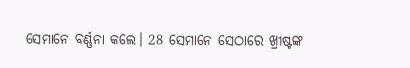ସେମାନେ ବର୍ଣ୍ଣନା କଲେ। 28 ସେମାନେ ସେଠାରେ ଖ୍ରୀଷ୍ଟଙ୍କ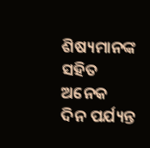ଶିଷ୍ୟମାନଙ୍କ ସହିତ ଅନେକ ଦିନ ପର୍ଯ୍ୟନ୍ତ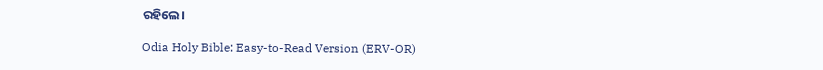ରହିଲେ।

Odia Holy Bible: Easy-to-Read Version (ERV-OR)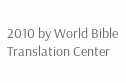2010 by World Bible Translation Center